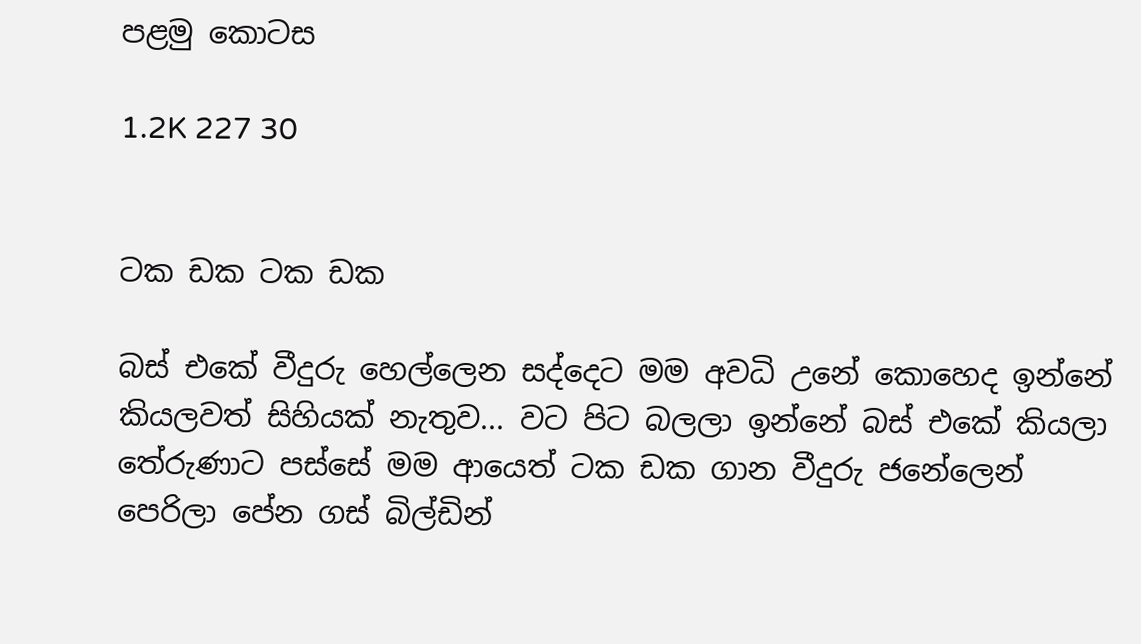පළමු කොටස

1.2K 227 30


ටක ඩක ටක ඩක

බස් එකේ වීදුරු හෙල්ලෙන සද්දෙට මම අවධි උනේ කොහෙද ඉන්නේ කියලවත් සිහියක් නැතුව... වට පිට බලලා ඉන්නේ බස් එකේ කියලා තේරුණාට පස්සේ මම ආයෙත් ටක ඩක ගාන වීදුරු ජනේලෙන් පෙරිලා පේන ගස් බිල්ඩින්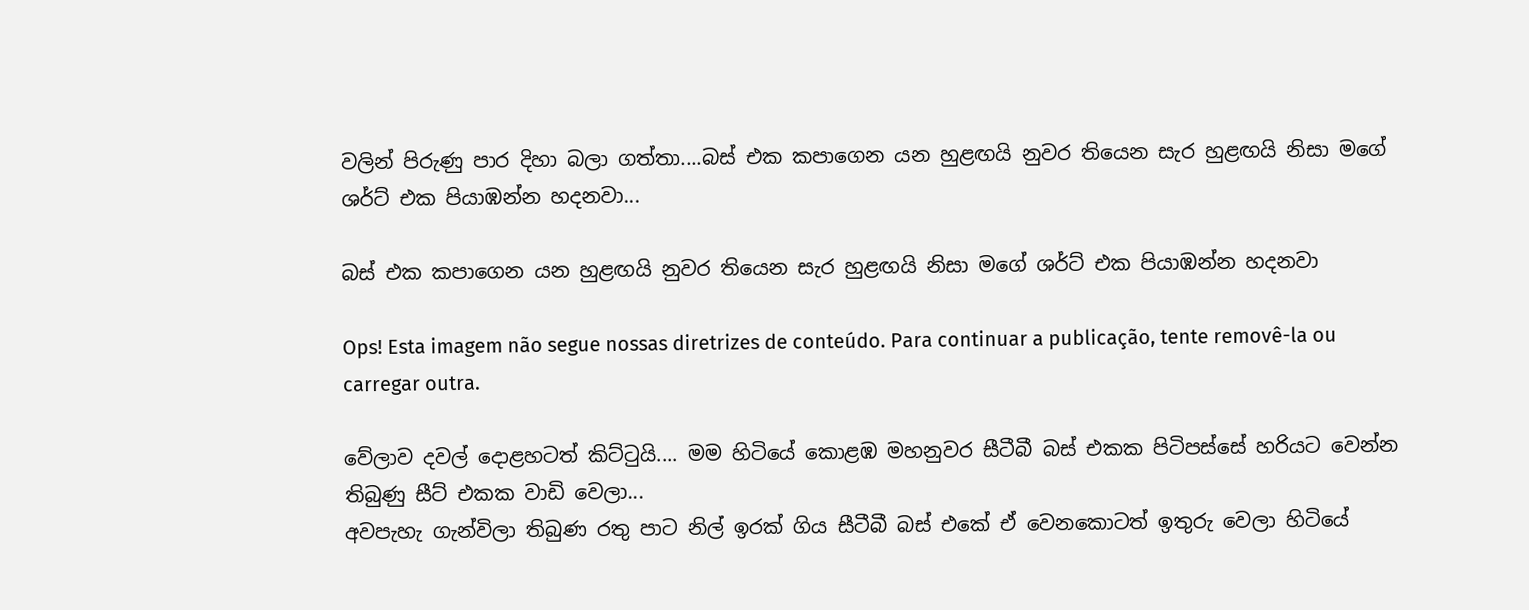වලින් පිරුණු පාර දිහා බලා ගත්තා....බස් එක කපාගෙන යන හුළඟයි නුවර තියෙන සැර හුළඟයි නිසා මගේ ශර්ට් එක පියාඹන්න හදනවා...

බස් එක කපාගෙන යන හුළඟයි නුවර තියෙන සැර හුළඟයි නිසා මගේ ශර්ට් එක පියාඹන්න හදනවා

Ops! Esta imagem não segue nossas diretrizes de conteúdo. Para continuar a publicação, tente removê-la ou carregar outra.

වේලාව දවල් දොළහටත් කිට්ටුයි.... මම හිටියේ කොළඹ මහනුවර සීටීබී බස් එකක පිටිපස්සේ හරියට වෙන්න තිබුණු සීට් එකක වාඩි වෙලා...
අවපැහැ ගැන්විලා තිබුණ රතු පාට නිල් ඉරක් ගිය සීටීබී බස් එකේ ඒ වෙනකොටත් ඉතුරු වෙලා හිටියේ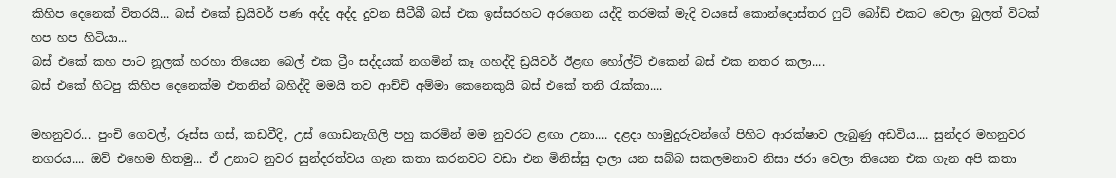කිහිප දෙනෙක් විතරයි... බස් එකේ ඩ්‍රයිවර් පණ අද්ද අද්ද දුවන සීටීබී බස් එක ඉස්සරහට අරගෙන යද්දි තරමක් මැදි වයසේ කොන්දොස්තර ෆුට් බෝඩ් එකට වෙලා බුලත් විටක් හප හප හිටියා...
බස් එකේ කහ පාට නූලක් හරහා තියෙන බෙල් එක ට්‍රීං සද්දයක් නගමින් කෑ ගහද්දි ඩ්‍රයිවර් ඊළඟ හෝල්ට් එකෙන් බස් එක නතර කලා....
බස් එකේ හිටපු කිහිප දෙනෙක්ම එතනින් බහිද්දි මමයි තව ආච්චි අම්මා කෙනෙකුයි බස් එකේ තනි රැක්කා....

මහනුවර... පුංචි ගෙවල්, රූස්ස ගස්, කඩවීදි, උස් ගොඩනැගිලි පහු කරමින් මම නුවරට ළඟා උනා.... දළදා හාමුදුරුවන්ගේ පිහිට ආරක්ෂාව ලැබුණු අඩවිය.... සුන්දර මහනුවර නගරය.... ඔව් එහෙම හිතමු... ඒ උනාට නුවර සුන්දරත්වය ගැන කතා කරනවට වඩා එන මිනිස්සු දාලා යන සබ්බ සකලමනාව නිසා ජරා වෙලා තියෙන එක ගැන අපි කතා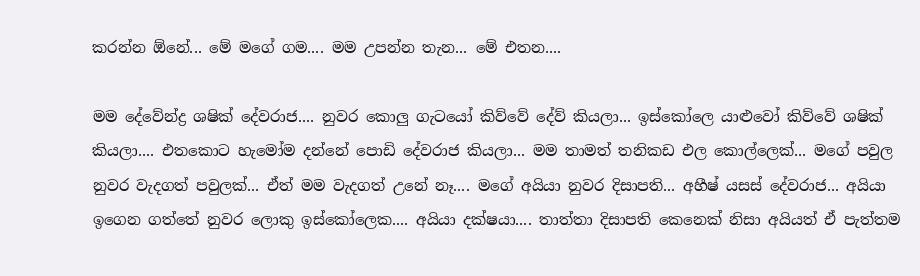කරන්න ඕනේ... මේ මගේ ගම.... මම උපන්න තැන... මේ එතන....

මම දේවේන්ද්‍ර ශෂික් දේවරාජ.... නුවර කොලු ගැටයෝ කිව්වේ දේව් කියලා... ඉස්කෝලෙ යාළුවෝ කිව්වේ ශෂික් කියලා.... එතකොට හැමෝම දන්නේ පොඩි දේවරාජ කියලා... මම තාමත් තනිකඩ එල කොල්ලෙක්... මගේ පවුල නුවර වැදගත් පවුලක්... ඒත් මම වැදගත් උනේ නෑ.... මගේ අයියා නුවර දිසාපති... අහීෂ් යසස් දේවරාජ... අයියා ඉගෙන ගත්තේ නුවර ලොකු ඉස්කෝලෙක.... අයියා දක්ෂයා.... තාත්තා දිසාපති කෙනෙක් නිසා අයියත් ඒ පැත්තම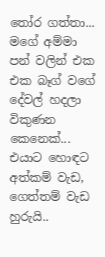තෝර ගත්තා... මගේ අම්මා පන් වලින් එක එක බෑග් වගේ දේවල් හදලා විකුණන කෙනෙක්... එයාට හොඳට අත්කම් වැඩ, ගෙත්තම් වැඩ හුරුයි..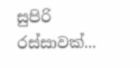සුපිරි රස්සාවක්...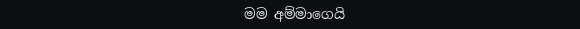මම අම්මාගෙයි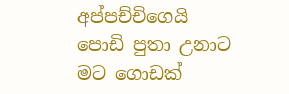අප්පච්චිගෙයි පොඩි පුතා උනාට මට ගොඩක්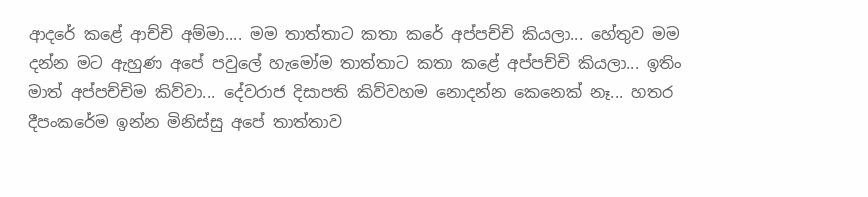ආදරේ කළේ ආච්චි අම්මා.... මම තාත්තාට කතා කරේ අප්පච්චි කියලා... හේතුව මම දන්න මට ඇහුණ අපේ පවුලේ හැමෝම තාත්තාට කතා කළේ අප්පච්චි කියලා... ඉතිං මාත් අප්පච්චිම කිව්වා... දේවරාජ දිසාපති කිව්වහම නොදන්න කෙනෙක් නෑ... හතර දීපංකරේම ඉන්න මිනිස්සු අපේ තාත්තාව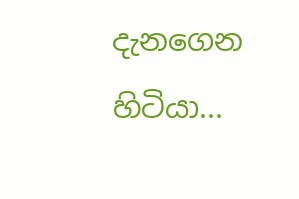දැනගෙන හිටියා...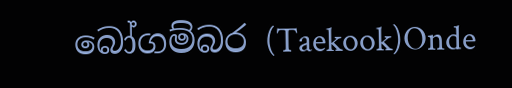බෝගම්බර (Taekook)Onde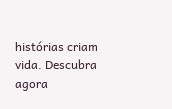histórias criam vida. Descubra agora